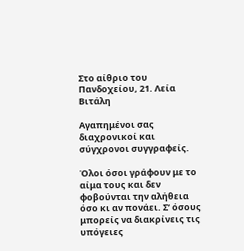Στο αίθριο του Πανδοχείου, 21. Λεία Βιτάλη

Αγαπημένοι σας διαχρονικοί και σύγχρονοι συγγραφείς.

Όλοι όσοι γράφουν με το αίμα τους και δεν φοβούνται την αλήθεια όσο κι αν πονάει. Σ’ όσους μπορείς να διακρίνεις τις υπόγειες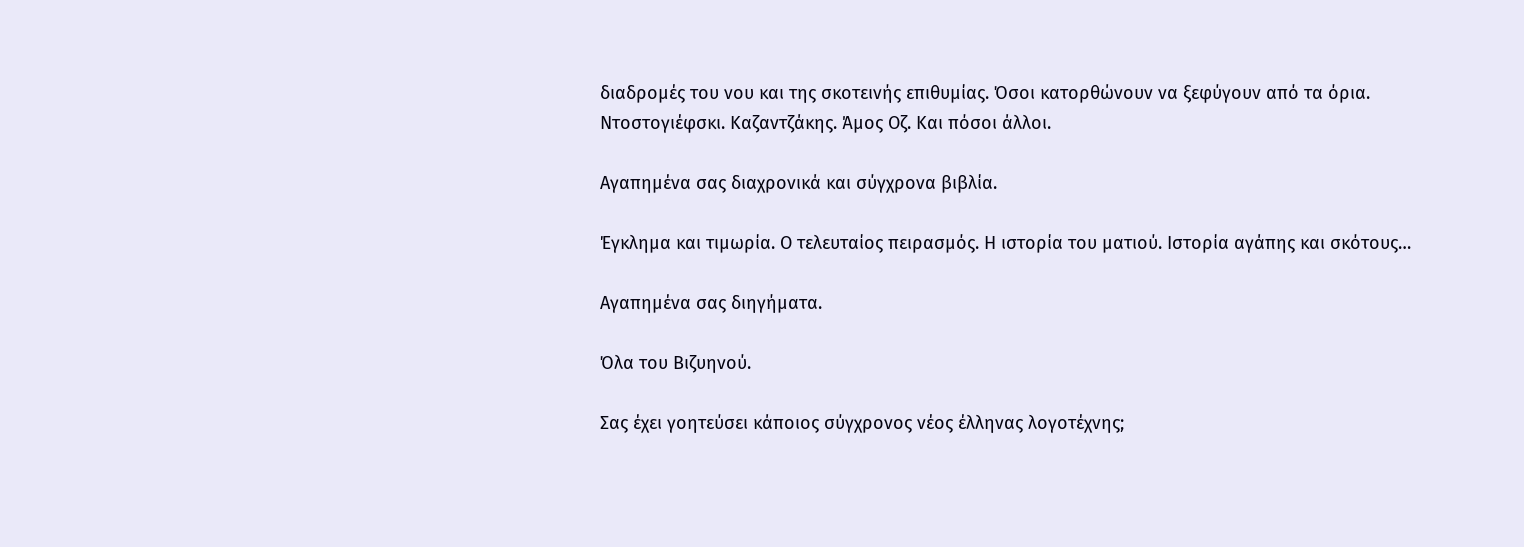διαδρομές του νου και της σκοτεινής επιθυμίας. Όσοι κατορθώνουν να ξεφύγουν από τα όρια. Ντοστογιέφσκι. Καζαντζάκης. Άμος Οζ. Και πόσοι άλλοι.

Αγαπημένα σας διαχρονικά και σύγχρονα βιβλία.

Έγκλημα και τιμωρία. Ο τελευταίος πειρασμός. Η ιστορία του ματιού. Ιστορία αγάπης και σκότους…

Αγαπημένα σας διηγήματα.

Όλα του Βιζυηνού.

Σας έχει γοητεύσει κάποιος σύγχρονος νέος έλληνας λογοτέχνης;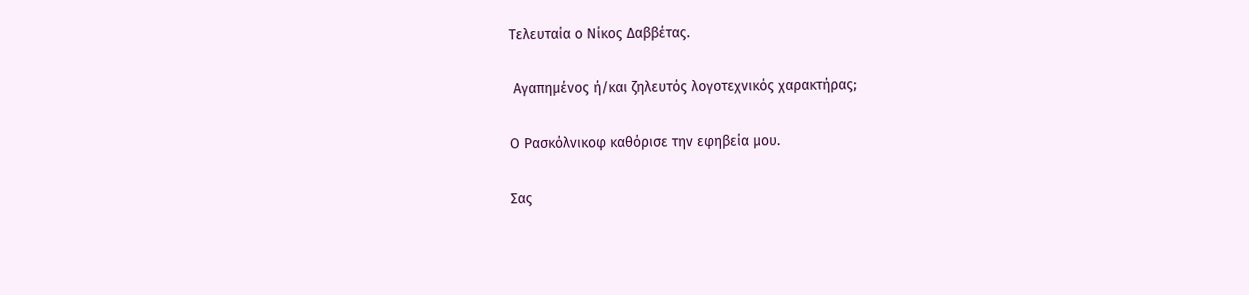Τελευταία ο Νίκος Δαββέτας.

 Αγαπημένος ή/και ζηλευτός λογοτεχνικός χαρακτήρας;

Ο Ρασκόλνικοφ καθόρισε την εφηβεία μου.

Σας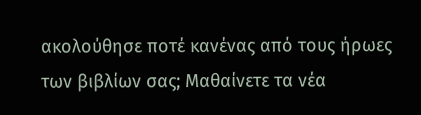ακολούθησε ποτέ κανένας από τους ήρωες των βιβλίων σας; Μαθαίνετε τα νέα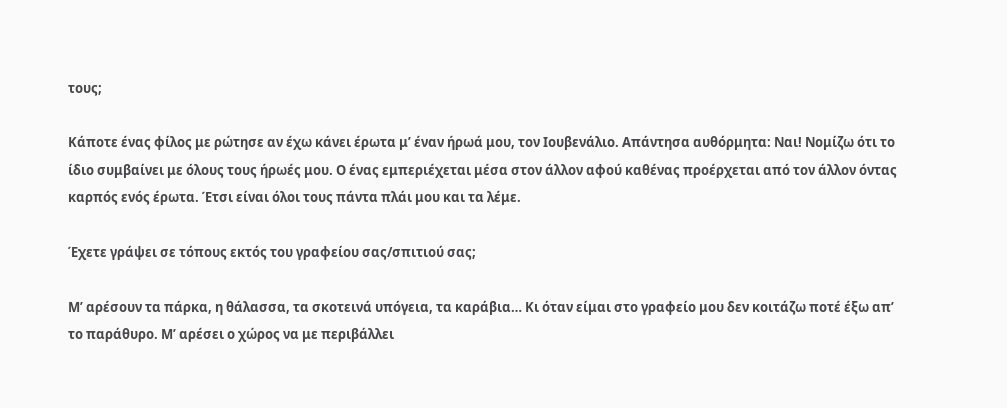τους;

Κάποτε ένας φίλος με ρώτησε αν έχω κάνει έρωτα μ’ έναν ήρωά μου, τον Ιουβενάλιο. Απάντησα αυθόρμητα: Ναι! Νομίζω ότι το ίδιο συμβαίνει με όλους τους ήρωές μου. Ο ένας εμπεριέχεται μέσα στον άλλον αφού καθένας προέρχεται από τον άλλον όντας καρπός ενός έρωτα. Έτσι είναι όλοι τους πάντα πλάι μου και τα λέμε.

Έχετε γράψει σε τόπους εκτός του γραφείου σας/σπιτιού σας;

Μ’ αρέσουν τα πάρκα, η θάλασσα, τα σκοτεινά υπόγεια, τα καράβια… Κι όταν είμαι στο γραφείο μου δεν κοιτάζω ποτέ έξω απ’ το παράθυρο. Μ’ αρέσει ο χώρος να με περιβάλλει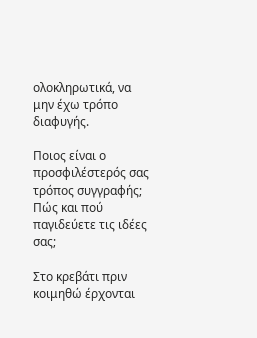ολοκληρωτικά, να μην έχω τρόπο διαφυγής.

Ποιος είναι ο προσφιλέστερός σας τρόπος συγγραφής; Πώς και πού παγιδεύετε τις ιδέες σας;

Στο κρεβάτι πριν κοιμηθώ έρχονται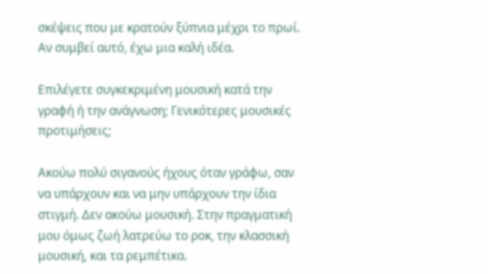σκέψεις που με κρατούν ξύπνια μέχρι το πρωί. Αν συμβεί αυτό, έχω μια καλή ιδέα.

Επιλέγετε συγκεκριμένη μουσική κατά την γραφή ή την ανάγνωση; Γενικότερες μουσικές προτιμήσεις;

Ακούω πολύ σιγανούς ήχους όταν γράφω, σαν να υπάρχουν και να μην υπάρχουν την ίδια στιγμή. Δεν ακούω μουσική. Στην πραγματική μου όμως ζωή λατρεύω το ροκ, την κλασσική μουσική, και τα ρεμπέτικα.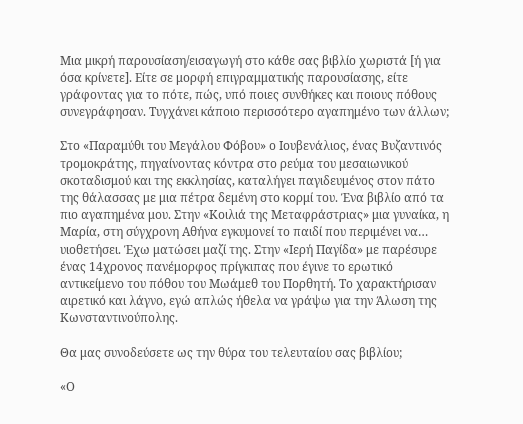Μια μικρή παρουσίαση/εισαγωγή στο κάθε σας βιβλίο χωριστά [ή για όσα κρίνετε]. Είτε σε μορφή επιγραμματικής παρουσίασης, είτε γράφοντας για το πότε, πώς, υπό ποιες συνθήκες και ποιους πόθους συνεγράφησαν. Τυγχάνει κάποιο περισσότερο αγαπημένο των άλλων;

Στο «Παραμύθι του Μεγάλου Φόβου» ο Ιουβενάλιος, ένας Βυζαντινός τρομοκράτης, πηγαίνοντας κόντρα στο ρεύμα του μεσαιωνικού σκοταδισμού και της εκκλησίας, καταλήγει παγιδευμένος στον πάτο της θάλασσας με μια πέτρα δεμένη στο κορμί του. Ένα βιβλίο από τα πιο αγαπημένα μου. Στην «Κοιλιά της Μεταφράστριας» μια γυναίκα, η Μαρία, στη σύγχρονη Αθήνα εγκυμονεί το παιδί που περιμένει να… υιοθετήσει. Έχω ματώσει μαζί της. Στην «Ιερή Παγίδα» με παρέσυρε ένας 14χρονος πανέμορφος πρίγκιπας που έγινε το ερωτικό αντικείμενο του πόθου του Μωάμεθ του Πορθητή. Το χαρακτήρισαν αιρετικό και λάγνο, εγώ απλώς ήθελα να γράψω για την Άλωση της Κωνσταντινούπολης.

Θα μας συνοδεύσετε ως την θύρα του τελευταίου σας βιβλίου;

«Ο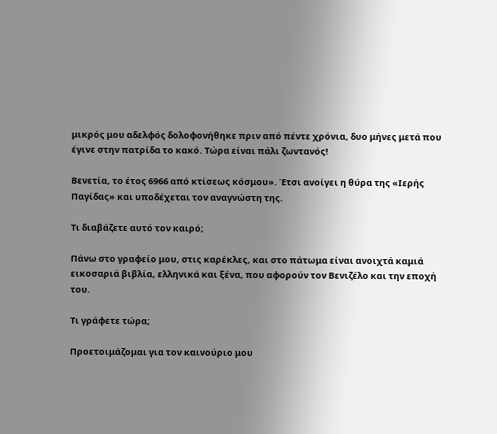μικρός μου αδελφός δολοφονήθηκε πριν από πέντε χρόνια, δυο μήνες μετά που έγινε στην πατρίδα το κακό. Τώρα είναι πάλι ζωντανός!

Βενετία, το έτος 6966 από κτίσεως κόσμου». Έτσι ανοίγει η θύρα της «Ιερής Παγίδας» και υποδέχεται τον αναγνώστη της.

Τι διαβάζετε αυτό τον καιρό;

Πάνω στο γραφείο μου, στις καρέκλες, και στο πάτωμα είναι ανοιχτά καμιά εικοσαριά βιβλία, ελληνικά και ξένα, που αφορούν τον Βενιζέλο και την εποχή του.

Τι γράφετε τώρα;

Προετοιμάζομαι για τον καινούριο μου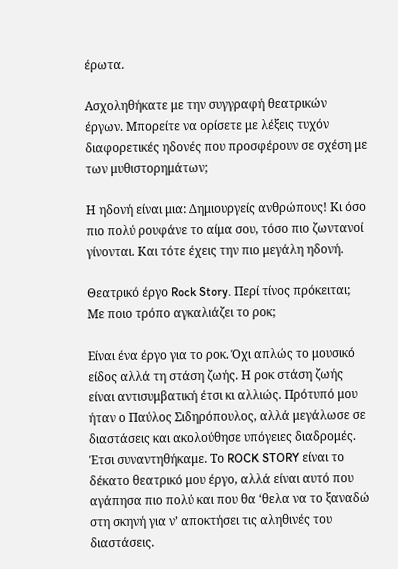έρωτα.

Ασχοληθήκατε με την συγγραφή θεατρικών έργων. Μπορείτε να ορίσετε με λέξεις τυχόν διαφορετικές ηδονές που προσφέρουν σε σχέση με των μυθιστορημάτων;

Η ηδονή είναι μια: Δημιουργείς ανθρώπους! Κι όσο πιο πολύ ρουφάνε το αίμα σου, τόσο πιο ζωντανοί γίνονται. Και τότε έχεις την πιο μεγάλη ηδονή.

Θεατρικό έργο Rock Story. Περί τίνος πρόκειται; Με ποιο τρόπο αγκαλιάζει το ροκ;

Είναι ένα έργο για το ροκ. Όχι απλώς το μουσικό είδος αλλά τη στάση ζωής. Η ροκ στάση ζωής είναι αντισυμβατική έτσι κι αλλιώς. Πρότυπό μου ήταν ο Παύλος Σιδηρόπουλος, αλλά μεγάλωσε σε διαστάσεις και ακολούθησε υπόγειες διαδρομές. Έτσι συναντηθήκαμε. Το ROCK STORY είναι το δέκατο θεατρικό μου έργο, αλλά είναι αυτό που αγάπησα πιο πολύ και που θα ‘θελα να το ξαναδώ στη σκηνή για ν’ αποκτήσει τις αληθινές του διαστάσεις.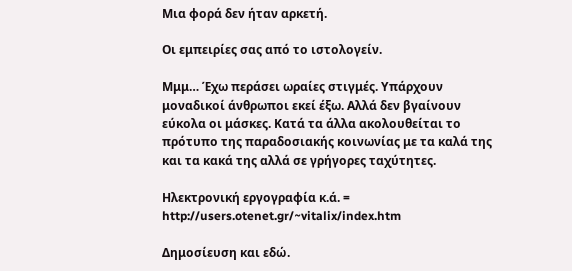Μια φορά δεν ήταν αρκετή.

Οι εμπειρίες σας από το ιστολογείν.

Μμμ… Έχω περάσει ωραίες στιγμές. Υπάρχουν μοναδικοί άνθρωποι εκεί έξω. Αλλά δεν βγαίνουν εύκολα οι μάσκες. Κατά τα άλλα ακολουθείται το πρότυπο της παραδοσιακής κοινωνίας με τα καλά της και τα κακά της αλλά σε γρήγορες ταχύτητες.

Ηλεκτρονική εργογραφία κ.ά. = http://users.otenet.gr/~vitalix/index.htm

Δημοσίευση και εδώ.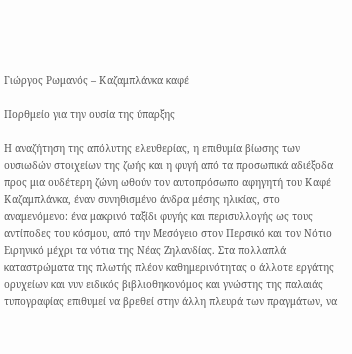Γιώργος Ρωμανός – Καζαμπλάνκα καφέ

Πορθμείο για την ουσία της ύπαρξης

Η αναζήτηση της απόλυτης ελευθερίας, η επιθυμία βίωσης των ουσιωδών στοιχείων της ζωής και η φυγή από τα προσωπικά αδιέξοδα προς μια ουδέτερη ζώνη ωθούν τον αυτοπρόσωπο αφηγητή του Καφέ Καζαμπλάνκα, έναν συνηθισμένο άνδρα μέσης ηλικίας, στο αναμενόμενο: ένα μακρινό ταξίδι φυγής και περισυλλογής ως τους αντίποδες του κόσμου, από την Μεσόγειο στον Περσικό και τον Νότιο Ειρηνικό μέχρι τα νότια της Νέας Ζηλανδίας. Στα πολλαπλά καταστρώματα της πλωτής πλέον καθημερινότητας ο άλλοτε εργάτης ορυχείων και νυν ειδικός βιβλιοθηκονόμος και γνώστης της παλαιάς τυπογραφίας επιθυμεί να βρεθεί στην άλλη πλευρά των πραγμάτων, να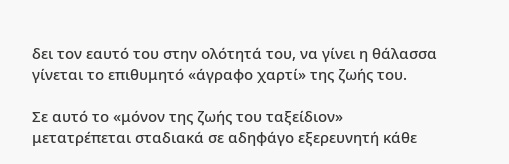δει τον εαυτό του στην ολότητά του, να γίνει η θάλασσα γίνεται το επιθυμητό «άγραφο χαρτί» της ζωής του.

Σε αυτό το «μόνον της ζωής του ταξείδιον» μετατρέπεται σταδιακά σε αδηφάγο εξερευνητή κάθε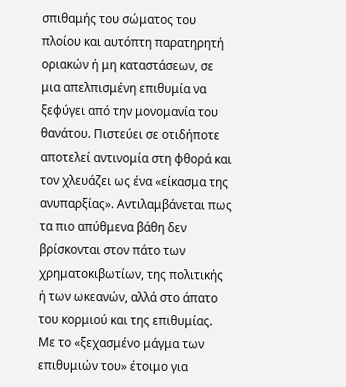σπιθαμής του σώματος του πλοίου και αυτόπτη παρατηρητή οριακών ή μη καταστάσεων, σε μια απελπισμένη επιθυμία να ξεφύγει από την μονομανία του θανάτου. Πιστεύει σε οτιδήποτε αποτελεί αντινομία στη φθορά και τον χλευάζει ως ένα «είκασμα της ανυπαρξίας». Αντιλαμβάνεται πως τα πιο απύθμενα βάθη δεν βρίσκονται στον πάτο των χρηματοκιβωτίων, της πολιτικής ή των ωκεανών, αλλά στο άπατο του κορμιού και της επιθυμίας. Με το «ξεχασμένο μάγμα των επιθυμιών του» έτοιμο για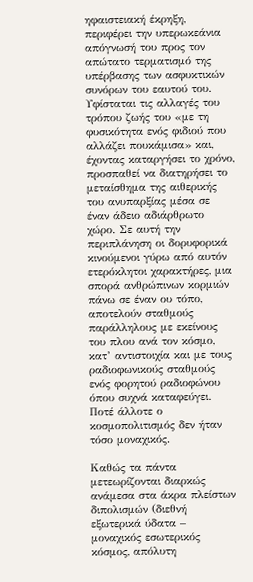ηφαιστειακή έκρηξη, περιφέρει την υπερωκεάνια απόγνωσή του προς τον απώτατο τερματισμό της υπέρβασης των ασφυκτικών συνόρων του εαυτού του. Υφίσταται τις αλλαγές του τρόπου ζωής του «με τη φυσικότητα ενός φιδιού που αλλάζει πουκάμισα» και, έχοντας καταργήσει το χρόνο, προσπαθεί να διατηρήσει το μεταίσθημα της αιθερικής του ανυπαρξίας μέσα σε έναν άδειο αδιάρθρωτο χώρο. Σε αυτή την περιπλάνηση οι δορυφορικά κινούμενοι γύρω από αυτόν ετερόκλητοι χαρακτήρες, μια σπορά ανθρώπινων κορμιών πάνω σε έναν ου τόπο, αποτελούν σταθμούς παράλληλους με εκείνους του πλου ανά τον κόσμο, κατ’ αντιστοιχία και με τους ραδιοφωνικούς σταθμούς ενός φορητού ραδιοφώνου όπου συχνά καταφεύγει. Ποτέ άλλοτε ο κοσμοπολιτισμός δεν ήταν τόσο μοναχικός.

Καθώς τα πάντα μετεωρίζονται διαρκώς ανάμεσα στα άκρα πλείστων διπολισμών (διεθνή εξωτερικά ύδατα – μοναχικός εσωτερικός κόσμος, απόλυτη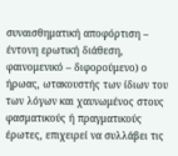συναισθηματική αποφόρτιση – έντονη ερωτική διάθεση, φαινομενικό – διφορούμενο) ο ήρωας, ωτακουστής των ίδιων του των λόγων και χαυνωμένος στους φασματικούς ή πραγματικούς έρωτες, επιχειρεί να συλλάβει τις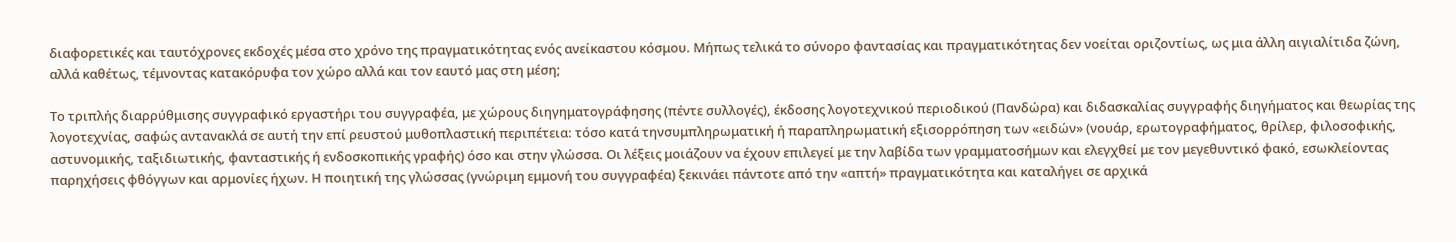διαφορετικές και ταυτόχρονες εκδοχές μέσα στο χρόνο της πραγματικότητας ενός ανείκαστου κόσμου. Μήπως τελικά το σύνορο φαντασίας και πραγματικότητας δεν νοείται οριζοντίως, ως μια άλλη αιγιαλίτιδα ζώνη, αλλά καθέτως, τέμνοντας κατακόρυφα τον χώρο αλλά και τον εαυτό μας στη μέση;

Το τριπλής διαρρύθμισης συγγραφικό εργαστήρι του συγγραφέα, με χώρους διηγηματογράφησης (πέντε συλλογές), έκδοσης λογοτεχνικού περιοδικού (Πανδώρα) και διδασκαλίας συγγραφής διηγήματος και θεωρίας της λογοτεχνίας, σαφώς αντανακλά σε αυτή την επί ρευστού μυθοπλαστική περιπέτεια: τόσο κατά τηνσυμπληρωματική ή παραπληρωματική εξισορρόπηση των «ειδών» (νουάρ, ερωτογραφήματος, θρίλερ, φιλοσοφικής, αστυνομικής, ταξιδιωτικής, φανταστικής ή ενδοσκοπικής γραφής) όσο και στην γλώσσα. Οι λέξεις μοιάζουν να έχουν επιλεγεί με την λαβίδα των γραμματοσήμων και ελεγχθεί με τον μεγεθυντικό φακό, εσωκλείοντας παρηχήσεις φθόγγων και αρμονίες ήχων. Η ποιητική της γλώσσας (γνώριμη εμμονή του συγγραφέα) ξεκινάει πάντοτε από την «απτή» πραγματικότητα και καταλήγει σε αρχικά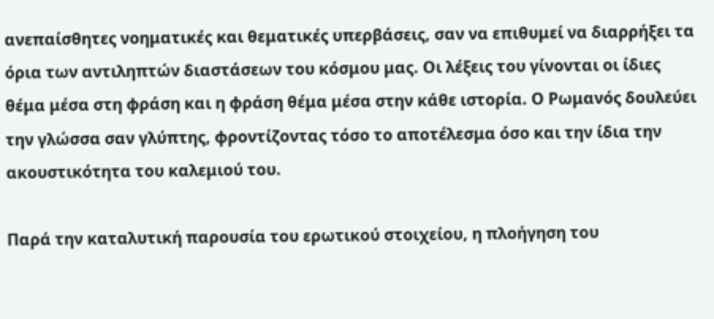ανεπαίσθητες νοηματικές και θεματικές υπερβάσεις, σαν να επιθυμεί να διαρρήξει τα όρια των αντιληπτών διαστάσεων του κόσμου μας. Οι λέξεις του γίνονται οι ίδιες θέμα μέσα στη φράση και η φράση θέμα μέσα στην κάθε ιστορία. Ο Ρωμανός δουλεύει την γλώσσα σαν γλύπτης, φροντίζοντας τόσο το αποτέλεσμα όσο και την ίδια την ακουστικότητα του καλεμιού του.

Παρά την καταλυτική παρουσία του ερωτικού στοιχείου, η πλοήγηση του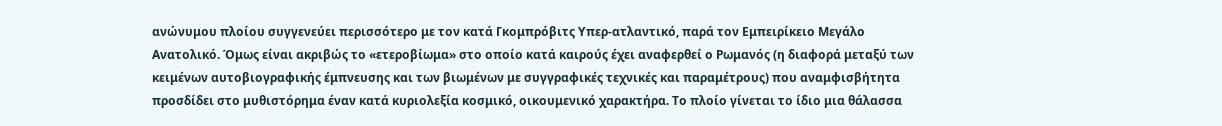ανώνυμου πλοίου συγγενεύει περισσότερο με τον κατά Γκομπρόβιτς Υπερ-ατλαντικό, παρά τον Εμπειρίκειο Μεγάλο Ανατολικό. Όμως είναι ακριβώς το «ετεροβίωμα» στο οποίο κατά καιρούς έχει αναφερθεί ο Ρωμανός (η διαφορά μεταξύ των κειμένων αυτοβιογραφικής έμπνευσης και των βιωμένων με συγγραφικές τεχνικές και παραμέτρους) που αναμφισβήτητα προσδίδει στο μυθιστόρημα έναν κατά κυριολεξία κοσμικό, οικουμενικό χαρακτήρα. Το πλοίο γίνεται το ίδιο μια θάλασσα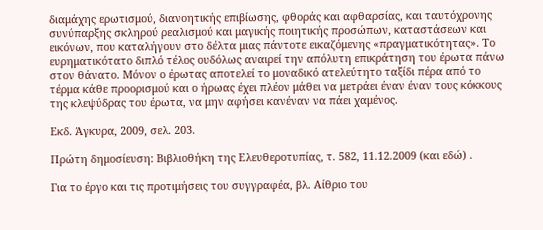διαμάχης ερωτισμού, διανοητικής επιβίωσης, φθοράς και αφθαρσίας, και ταυτόχρονης συνύπαρξης σκληρού ρεαλισμού και μαγικής ποιητικής προσώπων, καταστάσεων και εικόνων, που καταλήγουν στο δέλτα μιας πάντοτε εικαζόμενης «πραγματικότητας». Το ευρηματικότατο διπλό τέλος ουδόλως αναιρεί την απόλυτη επικράτηση του έρωτα πάνω στον θάνατο. Μόνον ο έρωτας αποτελεί το μοναδικό ατελεύτητο ταξίδι πέρα από το τέρμα κάθε προορισμού και ο ήρωας έχει πλέον μάθει να μετράει έναν έναν τους κόκκους της κλεψύδρας του έρωτα, να μην αφήσει κανέναν να πάει χαμένος.

Εκδ. Άγκυρα, 2009, σελ. 203.

Πρώτη δημοσίευση: Βιβλιοθήκη της Ελευθεροτυπίας, τ. 582, 11.12.2009 (και εδώ) .

Για το έργο και τις προτιμήσεις του συγγραφέα, βλ. Αίθριο του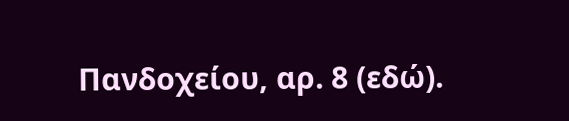Πανδοχείου, αρ. 8 (εδώ).